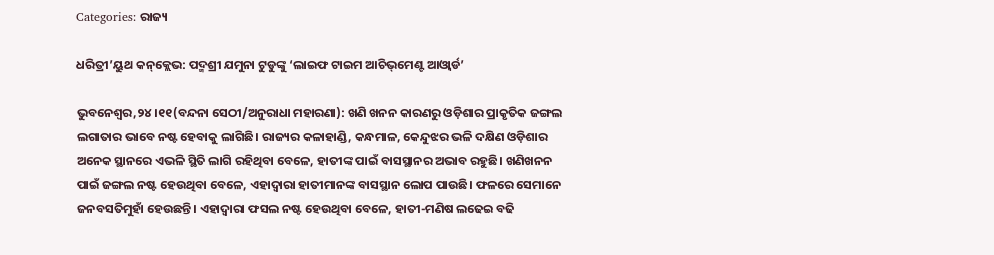Categories: ରାଜ୍ୟ

ଧରିତ୍ରୀ’ୟୁଥ କନ୍‌କ୍ଲେଭ: ପଦ୍ମଶ୍ରୀ ଯମୁନା ଟୁଡୁଙ୍କୁ ‘ଲାଇଫ ଟାଇମ ଆଚିଭ୍‌ମେଣ୍ଟ ଆଓ୍ବାର୍ଡ’

ଭୁବନେଶ୍ୱର,୨୪।୧୧(ବନ୍ଦନା ସେଠୀ/ଅନୁରାଧା ମହାରଣା): ଖଣି ଖନନ କାରଣରୁ ଓଡ଼ିଶାର ପ୍ରାକୃତିକ ଜଙ୍ଗଲ ଲଗାତାର ଭାବେ ନଷ୍ଟ ହେବାକୁ ଲାଗିଛି। ରାଜ୍ୟର କଳାହାଣ୍ଡି, କନ୍ଧମାଳ, କେନ୍ଦୁଝର ଭଳି ଦକ୍ଷିଣ ଓଡ଼ିଶାର ଅନେକ ସ୍ଥାନରେ ଏଭଳି ସ୍ଥିତି ଲାଗି ରହିଥିବା ବେଳେ, ହାତୀଙ୍କ ପାଇଁ ବାସସ୍ଥାନର ଅଭାବ ରହୁଛି। ଖଣିଖନନ ପାଇଁ ଜଙ୍ଗଲ ନଷ୍ଟ ହେଉଥିବା ବେଳେ, ଏହାଦ୍ୱାରା ହାତୀମାନଙ୍କ ବାସସ୍ଥାନ ଲୋପ ପାଉଛି। ଫଳରେ ସେମାନେ ଜନବସତିମୁହାଁ ହେଉଛନ୍ତି। ଏହାଦ୍ୱାରା ଫସଲ ନଷ୍ଟ ହେଉଥିବା ବେଳେ, ହାତୀ-ମଣିଷ ଲଢେଇ ବଢି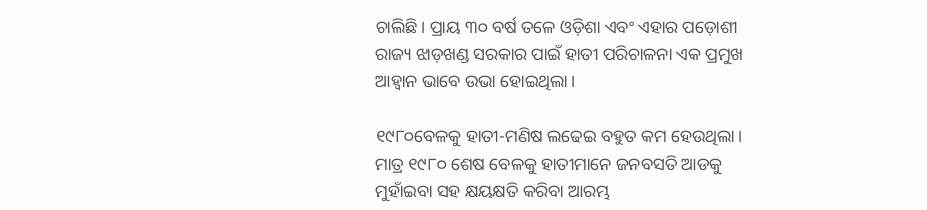ଚାଲିଛି। ପ୍ରାୟ ୩୦ ବର୍ଷ ତଳେ ଓଡ଼ିଶା ଏବଂ ଏହାର ପଡ଼ୋଶୀ ରାଜ୍ୟ ଝାଡ଼ଖଣ୍ଡ ସରକାର ପାଇଁ ହାତୀ ପରିଚାଳନା ଏକ ପ୍ରମୁଖ ଆହ୍ବାନ ଭାବେ ଉଭା ହୋଇଥିଲା।

୧୯୮୦ବେଳକୁ ହାତୀ-ମଣିଷ ଲଢେଇ ବହୁତ କମ ହେଉଥିଲା। ମାତ୍ର ୧୯୮୦ ଶେଷ ବେଳକୁ ହାତୀମାନେ ଜନବସତି ଆଡକୁ ମୁହାଁଇବା ସହ କ୍ଷୟକ୍ଷତି କରିବା ଆରମ୍ଭ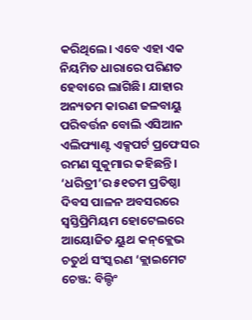କରିଥିଲେ। ଏବେ ଏହା ଏକ ନିୟମିତ ଧାରାରେ ପରିଣତ ହେବାରେ ଲାଗିଛି। ଯାହାର ଅନ୍ୟତମ କାରଣ ଜଳବାୟୁ ପରିବର୍ତ୍ତନ ବୋଲି ଏସିଆନ ଏଲିଫ୍ୟାଣ୍ଟ ଏକ୍ସପର୍ଟ ପ୍ରଫେସର ରମଣ ସୁକୁମାର କହିଛନ୍ତି। ‘ଧରିତ୍ରୀ’ର ୫୧ତମ ପ୍ରତିଷ୍ଠା ଦିବସ ପାଳନ ଅବସରରେ ସ୍ବସ୍ତିପ୍ରିମିୟମ ହୋଟେଲରେ ଆୟୋଜିତ ୟୁଥ କନ୍‌କ୍ଲେଭ ଚତୁର୍ଥ ସଂସ୍କରଣ ‘କ୍ଲାଇମେଟ ଚେଞ୍ଜ: ବିଲ୍ଡିଂ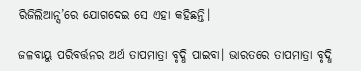ରିଜିଲିଆନ୍ସ’ରେ ଯୋଗଦେଇ ସେ ଏହା କହିଛନ୍ତି।

ଜଳବାୟୁ ପରିବର୍ତ୍ତନର ଅର୍ଥ ତାପମାତ୍ରା ବୃଦ୍ଧି ପାଇବା। ଭାରତରେ ତାପମାତ୍ରା ବୃଦ୍ଧି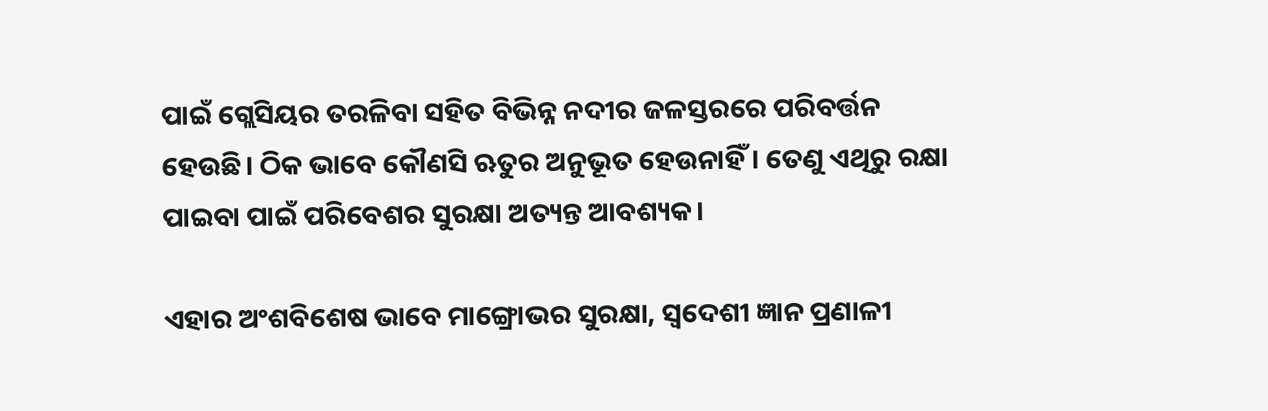ପାଇଁ ଗ୍ଲେସିୟର ତରଳିବା ସହିତ ବିଭିନ୍ନ ନଦୀର ଜଳସ୍ତରରେ ପରିବର୍ତ୍ତନ ହେଉଛି। ଠିକ ଭାବେ କୌଣସି ଋତୁର ଅନୁଭୂତ ହେଉନାହିଁ। ତେଣୁ ଏଥିରୁ ରକ୍ଷା ପାଇବା ପାଇଁ ପରିବେଶର ସୁରକ୍ଷା ଅତ୍ୟନ୍ତ ଆବଶ୍ୟକ।

ଏହାର ଅଂଶବିଶେଷ ଭାବେ ମାଙ୍ଗ୍ରୋଭର ସୁରକ୍ଷା, ସ୍ବଦେଶୀ ଜ୍ଞାନ ପ୍ରଣାଳୀ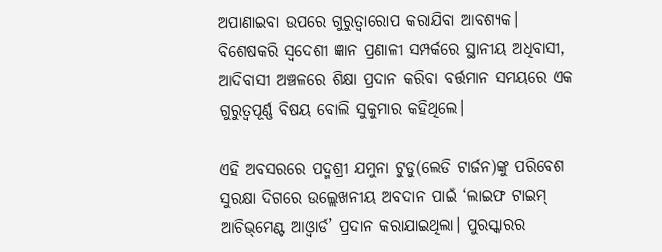ଅପାଣାଇବା ଉପରେ ଗୁରୁତ୍ୱାରୋପ କରାଯିବା ଆବଶ୍ୟକ। ବିଶେଷକରି ସ୍ବଦେଶୀ ଜ୍ଞାନ ପ୍ରଣାଳୀ ସମ୍ପର୍କରେ ସ୍ଥାନୀୟ ଅଧିବାସୀ, ଆଦିବାସୀ ଅଞ୍ଚଳରେ ଶିକ୍ଷା ପ୍ରଦାନ କରିବା ବର୍ତ୍ତମାନ ସମୟରେ ଏକ ଗୁରୁତ୍ୱପୂର୍ଣ୍ଣ ବିଷୟ ବୋଲି ସୁକୁମାର କହିଥିଲେ।

ଏହି ଅବସରରେ ପଦ୍ମଶ୍ରୀ ଯମୁନା ଟୁଡୁ(ଲେଡି ଟାର୍ଜନ)ଙ୍କୁ ପରିବେଶ ସୁରକ୍ଷା ଦିଗରେ ଉଲ୍ଲେଖନୀୟ ଅବଦାନ ପାଇଁ ‘ଲାଇଫ ଟାଇମ୍‌ ଆଚିଭ୍‌ମେଣ୍ଟ ଆଓ୍ବାର୍ଡ’ ପ୍ରଦାନ କରାଯାଇଥିଲା। ପୁରସ୍କାରର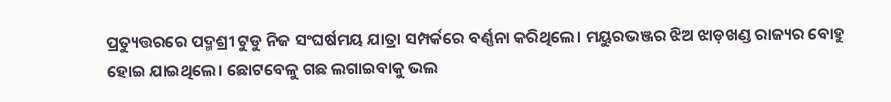ପ୍ରତ୍ୟୁତ୍ତରରେ ପଦ୍ମଶ୍ରୀ ଟୁଡୁ ନିଜ ସଂଘର୍ଷମୟ ଯାତ୍ରା ସମ୍ପର୍କରେ ବର୍ଣ୍ଣନା କରିଥିଲେ। ମୟୁରଭଞ୍ଜର ଝିଅ ଝାଡ଼ଖଣ୍ଡ ରାଜ୍ୟର ବୋହୁ ହୋଇ ଯାଇଥିଲେ। ଛୋଟବେଳୁ ଗଛ ଲଗାଇବାକୁ ଭଲ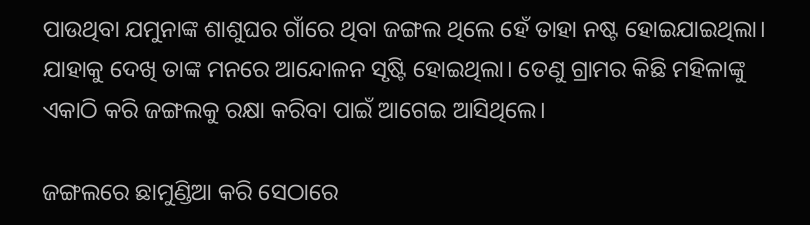ପାଉଥିବା ଯମୁନାଙ୍କ ଶାଶୁଘର ଗାଁରେ ଥିବା ଜଙ୍ଗଲ ଥିଲେ ହେଁ ତାହା ନଷ୍ଟ ହୋଇଯାଇଥିଲା। ଯାହାକୁ ଦେଖି ତାଙ୍କ ମନରେ ଆନ୍ଦୋଳନ ସୃଷ୍ଟି ହୋଇଥିଲା। ତେଣୁ ଗ୍ରାମର କିଛି ମହିଳାଙ୍କୁ ଏକାଠି କରି ଜଙ୍ଗଲକୁ ରକ୍ଷା କରିବା ପାଇଁ ଆଗେଇ ଆସିଥିଲେ।

ଜଙ୍ଗଲରେ ଛାମୁଣ୍ଡିଆ କରି ସେଠାରେ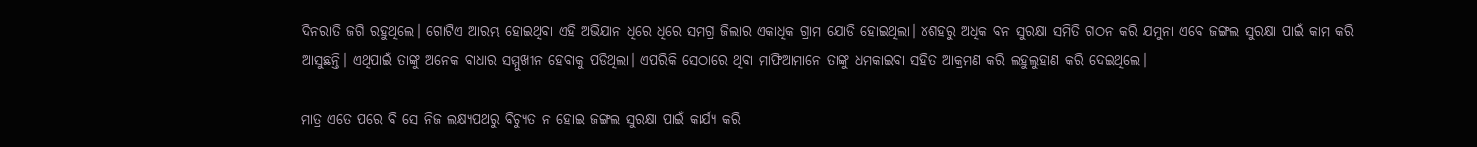ଦିନରାତି ଜଗି ରହୁଥିଲେ। ଗୋଟିଏ ଆରମ୍ଭ ହୋଇଥିବା ଏହି ଅଭିଯାନ ଧିରେ ଧିରେ ସମଗ୍ର ଜିଲାର ଏକାଧିକ ଗ୍ରାମ ଯୋଡି ହୋଇଥିଲା। ୪ଶହରୁ ଅଧିକ ବନ ସୁରକ୍ଷା ସମିତି ଗଠନ କରି ଯମୁନା ଏବେ ଜଙ୍ଗଲ ସୁରକ୍ଷା ପାଇଁ କାମ କରି ଆସୁଛନ୍ତି। ଏଥିପାଇଁ ତାଙ୍କୁ ଅନେକ ବାଧାର ସମ୍ମୁଖୀନ ହେବାକୁ ପଡିଥିଲା। ଏପରିକି ସେଠାରେ ଥିବା ମାଫିଆମାନେ ତାଙ୍କୁ ଧମକାଇବା ସହିତ ଆକ୍ରମଣ କରି ଲହୁଲୁହାଣ କରି ଦେଇଥିଲେ।

ମାତ୍ର ଏତେ ପରେ ବି ସେ ନିଜ ଲକ୍ଷ୍ୟପଥରୁ ବିଚ୍ୟୁତ ନ ହୋଇ ଜଙ୍ଗଲ ସୁରକ୍ଷା ପାଇଁ କାର୍ଯ୍ୟ କରି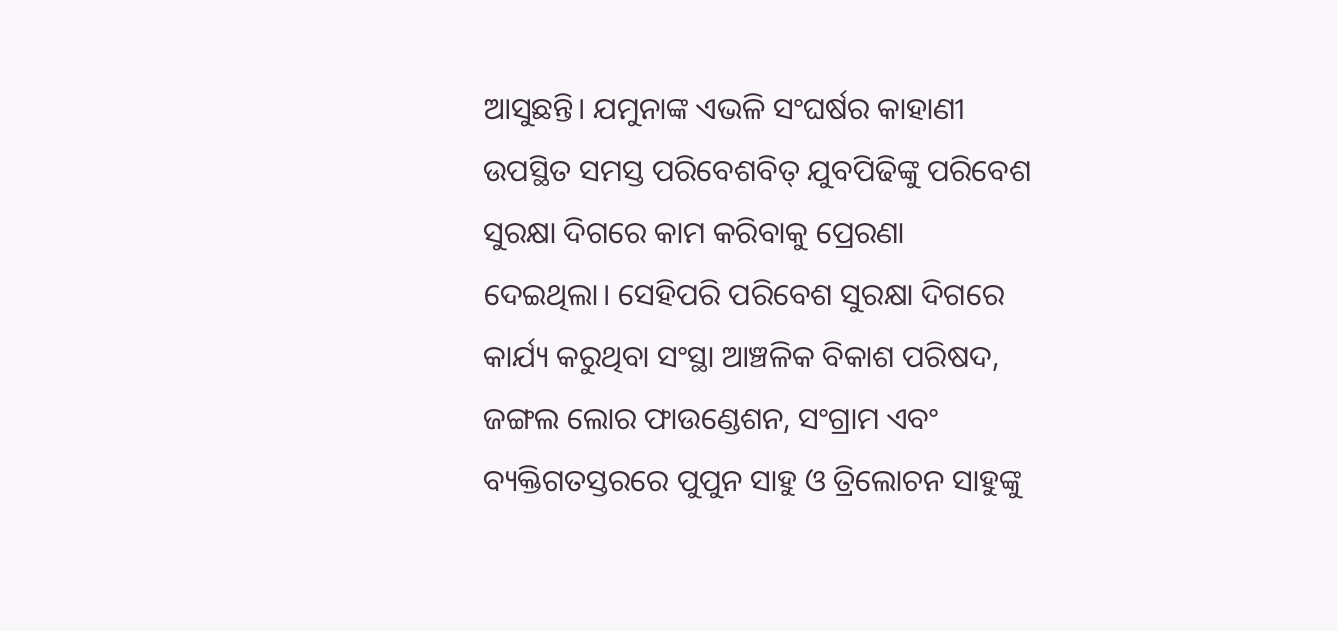ଆସୁଛନ୍ତି। ଯମୁନାଙ୍କ ଏଭଳି ସଂଘର୍ଷର କାହାଣୀ ଉପସ୍ଥିତ ସମସ୍ତ ପରିବେଶବିତ୍‌ ଯୁବପିଢିଙ୍କୁ ପରିବେଶ ସୁରକ୍ଷା ଦିଗରେ କାମ କରିବାକୁ ପ୍ରେରଣା ଦେଇଥିଲା। ସେହିପରି ପରିବେଶ ସୁରକ୍ଷା ଦିଗରେ କାର୍ଯ୍ୟ କରୁଥିବା ସଂସ୍ଥା ଆଞ୍ଚଳିକ ବିକାଶ ପରିଷଦ, ଜଙ୍ଗଲ ଲୋର ଫାଉଣ୍ଡେଶନ, ସଂଗ୍ରାମ ଏବଂ ବ୍ୟକ୍ତିଗତସ୍ତରରେ ପୁପୁନ ସାହୁ ଓ ତ୍ରିଲୋଚନ ସାହୁଙ୍କୁ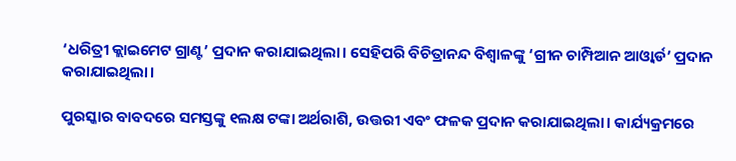‘ଧରିତ୍ରୀ କ୍ଲାଇମେଟ ଗ୍ରାଣ୍ଟ’ ପ୍ରଦାନ କରାଯାଇଥିଲା। ସେହିପରି ବିଚିତ୍ରାନନ୍ଦ ବିଶ୍ୱାଳଙ୍କୁ ‘ଗ୍ରୀନ ଚାମ୍ପିଆନ ଆଓ୍ବାର୍ଡ’ ପ୍ରଦାନ କରାଯାଇଥିଲା।

ପୁରସ୍କାର ବାବଦରେ ସମସ୍ତଙ୍କୁ ୧ଲକ୍ଷ ଟଙ୍କା ଅର୍ଥରାଶି, ଉତ୍ତରୀ ଏବଂ ଫଳକ ପ୍ରଦାନ କରାଯାଇଥିଲା। କାର୍ଯ୍ୟକ୍ରମରେ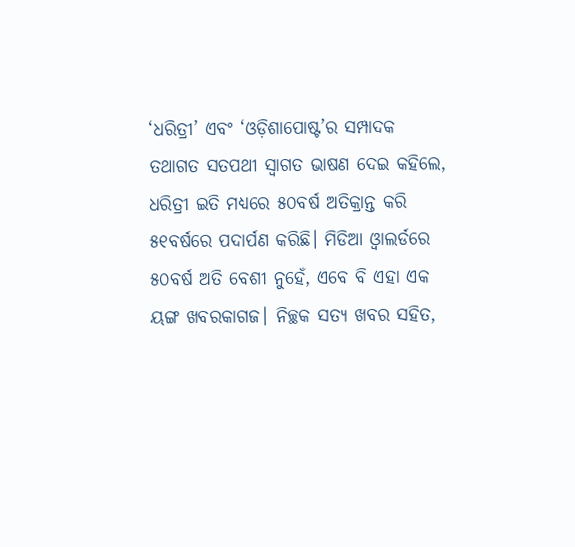‘ଧରିତ୍ରୀ’ ଏବଂ ‘ଓଡ଼ିଶାପୋଷ୍ଟ’ର ସମ୍ପାଦକ ତଥାଗତ ସତପଥୀ ସ୍ବାଗତ ଭାଷଣ ଦେଇ କହିଲେ, ଧରିତ୍ରୀ ଇତି ମଧ୍ୟରେ ୫୦ବର୍ଷ ଅତିକ୍ରାନ୍ତ କରି ୫୧ବର୍ଷରେ ପଦାର୍ପଣ କରିଛି। ମିଡିଆ ଓ୍ବାଲର୍ଡରେ ୫୦ବର୍ଷ ଅତି ବେଶୀ ନୁହେଁ, ଏବେ ବି ଏହା ଏକ ୟଙ୍ଗ ଖବରକାଗଜ। ନିଚ୍ଛକ ସତ୍ୟ ଖବର ସହିତ,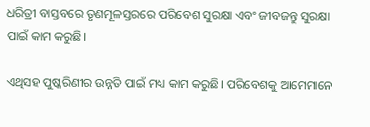ଧରିତ୍ରୀ ବାସ୍ତବରେ ତୃଣମୂଳସ୍ତରରେ ପରିବେଶ ସୁରକ୍ଷା ଏବଂ ଜୀବଜନ୍ତୁ ସୁରକ୍ଷା ପାଇଁ କାମ କରୁଛି।

ଏଥିସହ ପୁଷ୍କରିଣୀର ଉନ୍ନତି ପାଇଁ ମଧ୍ୟ କାମ କରୁଛି। ପରିବେଶକୁ ଆମେମାନେ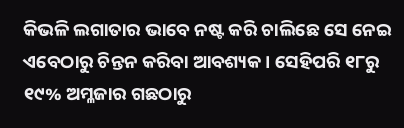କିଭଳି ଲଗାତାର ଭାବେ ନଷ୍ଟ କରି ଚାଲିଛେ ସେ ନେଇ ଏବେଠାରୁ ଚିନ୍ତନ କରିବା ଆବଶ୍ୟକ। ସେହିପରି ୧୮ରୁ ୧୯% ଅମ୍ଳଜାର ଗଛଠାରୁ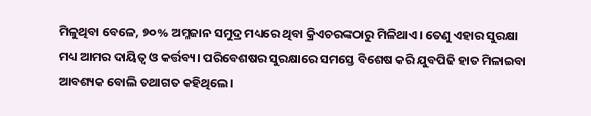ମିଳୁଥିବା ବେଳେ, ୭୦% ଅମ୍ଳଜାନ ସମୁଦ୍ର ମଧ୍ୟରେ ଥିବା କ୍ରିଏଚରଙ୍କଠାରୁ ମିଳିଥାଏ। ତେଣୁ ଏହାର ସୁରକ୍ଷା ମଧ୍ୟ ଆମର ଦାୟିତ୍ୱ ଓ କର୍ତ୍ତବ୍ୟ। ପରିବେଶଷର ସୁରକ୍ଷାରେ ସମସ୍ତେ ବିଶେଷ କରି ଯୁବପିଢି ହାତ ମିଳାଇବା ଆବଶ୍ୟକ ବୋଲି ତଥାଗତ କହିଥିଲେ।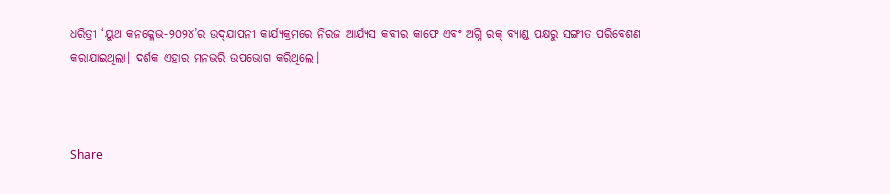ଧରିତ୍ରୀ ‘ୟୁଥ କନକ୍ଳେଭ-୨୦୨୪’ର ଉଦ୍‌ଯାପନୀ କାର୍ଯ୍ୟକ୍ରମରେ ନିରଜ ଆର୍ଯ୍ୟସ କବୀର କାଫେ ଏବଂ ଅଗ୍ନି ରକ୍‌ ବ୍ୟାଣ୍ଡ ପକ୍ଷରୁ ସଙ୍ଗୀତ ପରିବେଶଣ କରାଯାଇଥିଲା। ଦର୍ଶକ ଏହାର ମନଭରି ଉପଭୋଗ କରିଥିଲେ।



Share